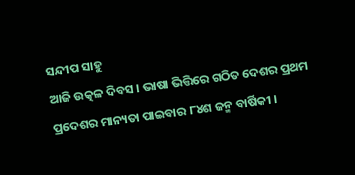ସନ୍ଦୀପ ସାହୁ
ଆଜି ଉତ୍କଳ ଦିବସ । ଭାଷା ଭିତ୍ତିରେ ଗଠିତ ଦେଶର ପ୍ରଥମ ପ୍ରଦେଶର ମାନ୍ୟତା ପାଇବାର ୮୪ଶ ଜନ୍ମ ବାର୍ଷିକୀ ।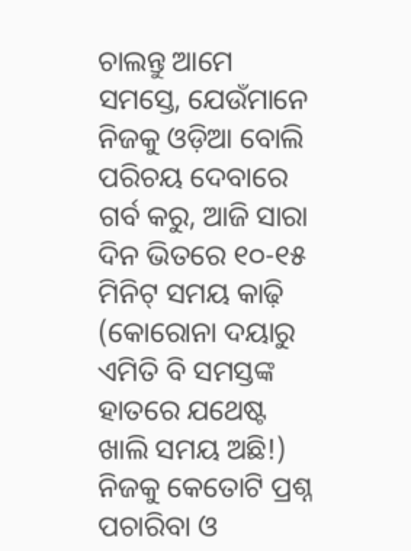ଚାଲନ୍ତୁ ଆମେ ସମସ୍ତେ, ଯେଉଁମାନେ ନିଜକୁ ଓଡ଼ିଆ ବୋଲି ପରିଚୟ ଦେବାରେ ଗର୍ବ କରୁ, ଆଜି ସାରା ଦିନ ଭିତରେ ୧୦-୧୫ ମିନିଟ୍ ସମୟ କାଢ଼ି (କୋରୋନା ଦୟାରୁ ଏମିତି ବି ସମସ୍ତଙ୍କ ହାତରେ ଯଥେଷ୍ଟ ଖାଲି ସମୟ ଅଛି!) ନିଜକୁ କେତୋଟି ପ୍ରଶ୍ନ ପଚାରିବା ଓ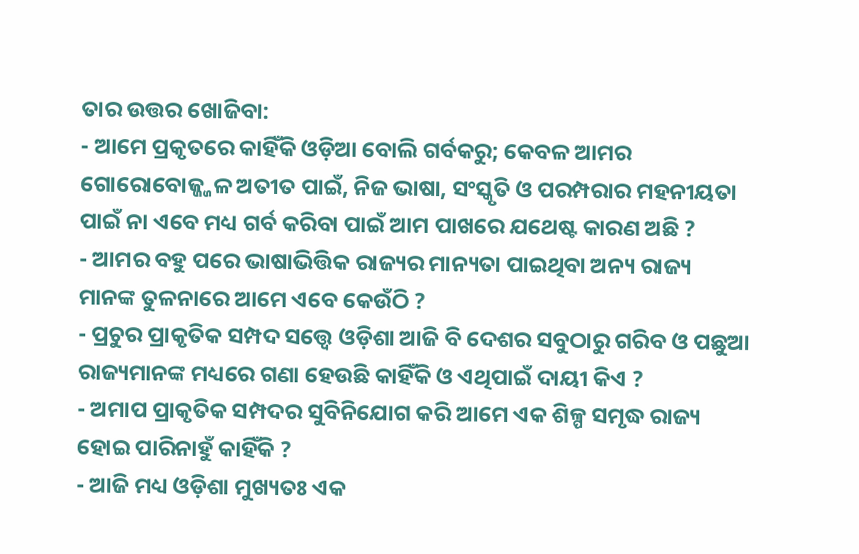ତାର ଉତ୍ତର ଖୋଜିବା:
- ଆମେ ପ୍ରକୃତରେ କାହିଁକି ଓଡ଼ିଆ ବୋଲି ଗର୍ବକରୁ; କେବଳ ଆମର ଗୋରୋବୋଜ୍ଜ୍ଜଳ ଅତୀତ ପାଇଁ, ନିଜ ଭାଷା, ସଂସ୍କୃତି ଓ ପରମ୍ପରାର ମହନୀୟତା ପାଇଁ ନା ଏବେ ମଧ୍ୟ ଗର୍ବ କରିବା ପାଇଁ ଆମ ପାଖରେ ଯଥେଷ୍ଟ କାରଣ ଅଛି ?
- ଆମର ବହୁ ପରେ ଭାଷାଭିତ୍ତିକ ରାଜ୍ୟର ମାନ୍ୟତା ପାଇଥିବା ଅନ୍ୟ ରାଜ୍ୟ ମାନଙ୍କ ତୁଳନାରେ ଆମେ ଏବେ କେଉଁଠି ?
- ପ୍ରଚୁର ପ୍ରାକୃତିକ ସମ୍ପଦ ସତ୍ତ୍ୱେ ଓଡ଼ିଶା ଆଜି ବି ଦେଶର ସବୁଠାରୁ ଗରିବ ଓ ପଛୁଆ ରାଜ୍ୟମାନଙ୍କ ମଧ୍ୟରେ ଗଣା ହେଉଛି କାହିଁକି ଓ ଏଥିପାଇଁ ଦାୟୀ କିଏ ?
- ଅମାପ ପ୍ରାକୃତିକ ସମ୍ପଦର ସୁବିନିଯୋଗ କରି ଆମେ ଏକ ଶିଳ୍ପ ସମୃଦ୍ଧ ରାଜ୍ୟ ହୋଇ ପାରିନାହୁଁ କାହିଁକି ?
- ଆଜି ମଧ୍ୟ ଓଡ଼ିଶା ମୁଖ୍ୟତଃ ଏକ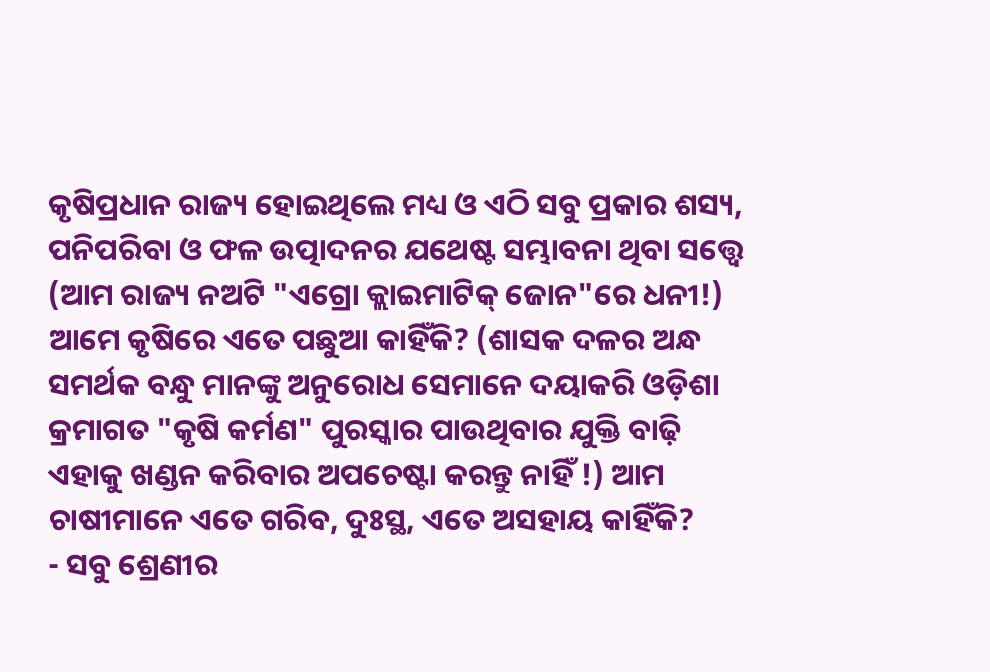କୃଷିପ୍ରଧାନ ରାଜ୍ୟ ହୋଇଥିଲେ ମଧ୍ୟ ଓ ଏଠି ସବୁ ପ୍ରକାର ଶସ୍ୟ, ପନିପରିବା ଓ ଫଳ ଉତ୍ପାଦନର ଯଥେଷ୍ଟ ସମ୍ଭାବନା ଥିବା ସତ୍ତ୍ୱେ (ଆମ ରାଜ୍ୟ ନଅଟି "ଏଗ୍ରୋ କ୍ଲାଇମାଟିକ୍ ଜୋନ"ରେ ଧନୀ!) ଆମେ କୃଷିରେ ଏତେ ପଛୁଆ କାହିଁକି? (ଶାସକ ଦଳର ଅନ୍ଧ ସମର୍ଥକ ବନ୍ଧୁ ମାନଙ୍କୁ ଅନୁରୋଧ ସେମାନେ ଦୟାକରି ଓଡ଼ିଶା କ୍ରମାଗତ "କୃଷି କର୍ମଣ" ପୁରସ୍କାର ପାଉଥିବାର ଯୁକ୍ତି ବାଢ଼ି ଏହାକୁ ଖଣ୍ଡନ କରିବାର ଅପଚେଷ୍ଟା କରନ୍ତୁ ନାହିଁ !) ଆମ ଚାଷୀମାନେ ଏତେ ଗରିବ, ଦୁଃସ୍ଥ, ଏତେ ଅସହାୟ କାହିଁକି?
- ସବୁ ଶ୍ରେଣୀର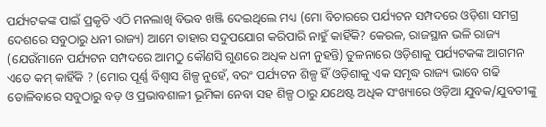ପର୍ଯ୍ୟଟକଙ୍କ ପାଇଁ ପ୍ରକୃତି ଏଠି ମନଲାଖି ବିଭବ ଖଞ୍ଜି ଦେଇଥିଲେ ମଧ୍ୟ (ମୋ ବିଚାରରେ ପର୍ଯ୍ୟଟନ ସମ୍ପଦରେ ଓଡ଼ିଶା ସମଗ୍ର ଦେଶରେ ସବୁଠାରୁ ଧନୀ ରାଜ୍ୟ) ଆମେ ତାହାର ସଦୁପଯୋଗ କରିପାରି ନାହୁଁ କାହିଁକି? କେରଳ, ରାଜସ୍ଥାନ ଭଳି ରାଜ୍ୟ (ଯେଉଁମାନେ ପର୍ଯ୍ୟଟନ ସମ୍ପଦରେ ଆମଠୁ କୌଣସି ଗୁଣରେ ଅଧିକ ଧନୀ ନୁହନ୍ତି) ତୁଳନାରେ ଓଡ଼ିଶାକୁ ପର୍ଯ୍ୟଟକଙ୍କ ଆଗମନ ଏତେ କମ୍ କାହିଁକି ? (ମୋର ପୂର୍ଣ୍ଣ ବିଶ୍ୱାସ ଶିଳ୍ପ ନୁହେଁ, ବରଂ ପର୍ଯ୍ୟଟନ ଶିଳ୍ପ ହିଁ ଓଡ଼ିଶାକୁ ଏକ ସମୃଦ୍ଧ ରାଜ୍ୟ ଭାବେ ଗଢି ତୋଳିବାରେ ସବୁଠାରୁ ବଡ଼ ଓ ପ୍ରଭାବଶାଳୀ ଭୂମିକା ନେବା ସହ ଶିଳ୍ପ ଠାରୁ ଯଥେଷ୍ଟ ଅଧିକ ସଂଖ୍ୟାରେ ଓଡ଼ିଆ ଯୁବକ/ଯୁବତୀଙ୍କୁ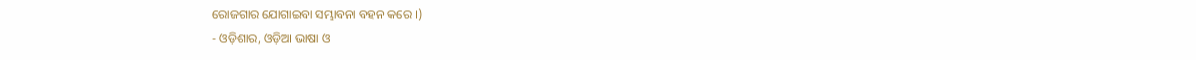ରୋଜଗାର ଯୋଗାଇବା ସମ୍ଭାବନା ବହନ କରେ ।)
- ଓଡ଼ିଶାର, ଓଡ଼ିଆ ଭାଷା ଓ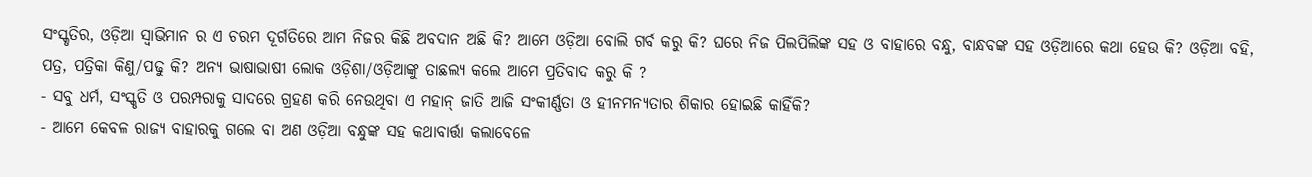ସଂସ୍କୃତିର, ଓଡ଼ିଆ ସ୍ୱାଭିମାନ ର ଏ ଚରମ ଦୂର୍ଗତିରେ ଆମ ନିଜର କିଛି ଅବଦାନ ଅଛି କି? ଆମେ ଓଡ଼ିଆ ବୋଲି ଗର୍ବ କରୁ କି? ଘରେ ନିଜ ପିଲପିଲିଙ୍କ ସହ ଓ ବାହାରେ ବନ୍ଧୁ, ବାନ୍ଧବଙ୍କ ସହ ଓଡ଼ିଆରେ କଥା ହେଉ କି? ଓଡ଼ିଆ ବହି, ପତ୍ର, ପତ୍ରିକା କିଣୁ/ପଢୁ କି? ଅନ୍ୟ ଭାଷାଭାଷୀ ଲୋକ ଓଡ଼ିଶା/ଓଡ଼ିଆଙ୍କୁ ତାଛଲ୍ୟ କଲେ ଆମେ ପ୍ରତିବାଦ କରୁ କି ?
- ସବୁ ଧର୍ମ, ସଂସ୍କୃତି ଓ ପରମ୍ପରାକୁ ସାଦରେ ଗ୍ରହଣ କରି ନେଉଥିବା ଏ ମହାନ୍ ଜାତି ଆଜି ସଂକୀର୍ଣ୍ଣତା ଓ ହୀନମନ୍ୟତାର ଶିକାର ହୋଇଛି କାହିଁକି?
- ଆମେ କେବଳ ରାଜ୍ୟ ବାହାରକୁ ଗଲେ ବା ଅଣ ଓଡ଼ିଆ ବନ୍ଧୁଙ୍କ ସହ କଥାବାର୍ତ୍ତା କଲାବେଳେ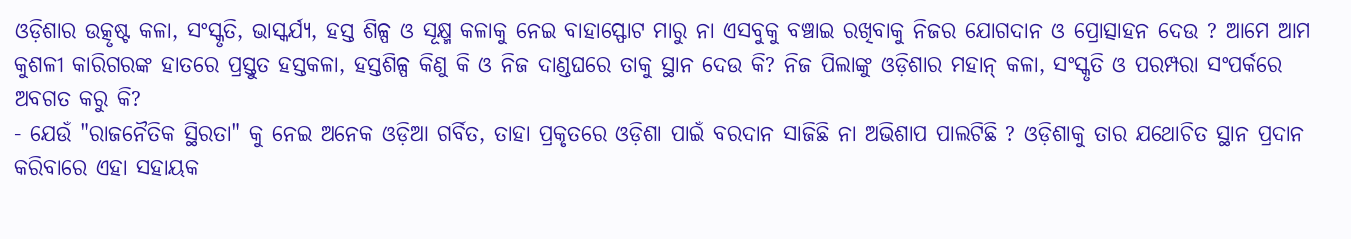ଓଡ଼ିଶାର ଉତ୍କୃଷ୍ଟ କଳା, ସଂସ୍କୃତି, ଭାସ୍କର୍ଯ୍ୟ, ହସ୍ତ ଶିଳ୍ପ ଓ ସୂକ୍ଷ୍ମ କଳାକୁ ନେଇ ବାହାସ୍ଫୋଟ ମାରୁ ନା ଏସବୁକୁ ବଞ୍ଚାଇ ରଖିବାକୁ ନିଜର ଯୋଗଦାନ ଓ ପ୍ରୋତ୍ସାହନ ଦେଉ ? ଆମେ ଆମ କୁଶଳୀ କାରିଗରଙ୍କ ହାତରେ ପ୍ରସ୍ତୁତ ହସ୍ତକଳା, ହସ୍ତଶିଳ୍ପ କିଣୁ କି ଓ ନିଜ ଦାଣ୍ଡଘରେ ତାକୁ ସ୍ଥାନ ଦେଉ କି? ନିଜ ପିଲାଙ୍କୁ ଓଡ଼ିଶାର ମହାନ୍ କଳା, ସଂସ୍କୃତି ଓ ପରମ୍ପରା ସଂପର୍କରେ ଅବଗତ କରୁ କି?
- ଯେଉଁ "ରାଜନୈତିକ ସ୍ଥିରତା" କୁ ନେଇ ଅନେକ ଓଡ଼ିଆ ଗର୍ବିତ, ତାହା ପ୍ରକୃତରେ ଓଡ଼ିଶା ପାଇଁ ବରଦାନ ସାଜିଛି ନା ଅଭିଶାପ ପାଲଟିଛି ? ଓଡ଼ିଶାକୁ ତାର ଯଥୋଚିତ ସ୍ଥାନ ପ୍ରଦାନ କରିବାରେ ଏହା ସହାୟକ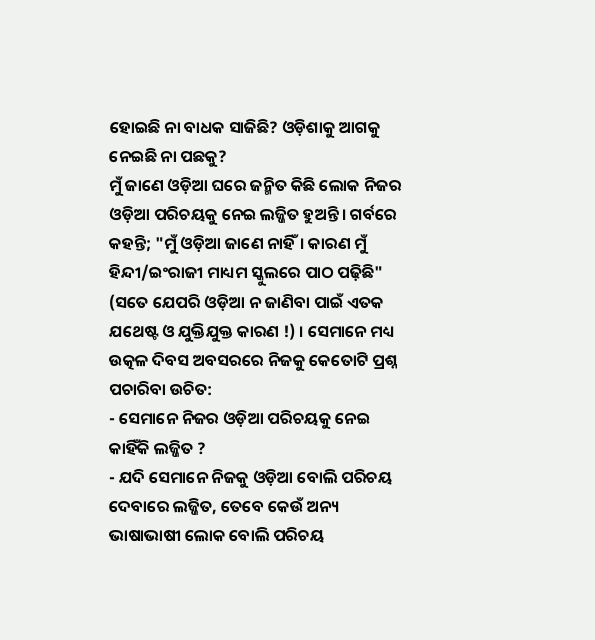ହୋଇଛି ନା ବାଧକ ସାଜିଛି? ଓଡ଼ିଶାକୁ ଆଗକୁ ନେଇଛି ନା ପଛକୁ?
ମୁଁ ଜାଣେ ଓଡ଼ିଆ ଘରେ ଜନ୍ମିତ କିଛି ଲୋକ ନିଜର ଓଡ଼ିଆ ପରିଚୟକୁ ନେଇ ଲଜ୍ଜିତ ହୁଅନ୍ତି। ଗର୍ବରେ କହନ୍ତି; "ମୁଁ ଓଡ଼ିଆ ଜାଣେ ନାହିଁ। କାରଣ ମୁଁ ହିନ୍ଦୀ/ଇଂରାଜୀ ମାଧ୍ୟମ ସ୍କୁଲରେ ପାଠ ପଢ଼ିଛି" (ସତେ ଯେପରି ଓଡ଼ିଆ ନ ଜାଣିବା ପାଇଁ ଏତକ ଯଥେଷ୍ଟ ଓ ଯୁକ୍ତିଯୁକ୍ତ କାରଣ !) । ସେମାନେ ମଧ୍ୟ ଉତ୍କଳ ଦିବସ ଅବସରରେ ନିଜକୁ କେତୋଟି ପ୍ରଶ୍ନ ପଚାରିବା ଉଚିତ:
- ସେମାନେ ନିଜର ଓଡ଼ିଆ ପରିଚୟକୁ ନେଇ କାହିଁକି ଲଜ୍ଜିତ ?
- ଯଦି ସେମାନେ ନିଜକୁ ଓଡ଼ିଆ ବୋଲି ପରିଚୟ ଦେବାରେ ଲଜ୍ଜିତ, ତେବେ କେଉଁ ଅନ୍ୟ ଭାଷାଭାଷୀ ଲୋକ ବୋଲି ପରିଚୟ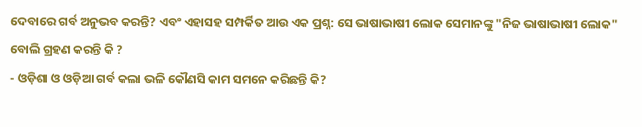ଦେବାରେ ଗର୍ବ ଅନୁଭବ କରନ୍ତି? ଏବଂ ଏହାସହ ସମ୍ପର୍କିତ ଆଉ ଏକ ପ୍ରଶ୍ନ: ସେ ଭାଷାଭାଷୀ ଲୋକ ସେମାନଙ୍କୁ "ନିଜ ଭାଷାଭାଷୀ ଲୋକ" ବୋଲି ଗ୍ରହଣ କରନ୍ତି କି ?
- ଓଡ଼ିଶା ଓ ଓଡ଼ିଆ ଗର୍ବ କଲା ଭଳି କୌଣସି କାମ ସମନେ କରିଛନ୍ତି କି?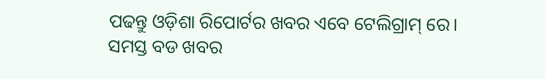ପଢନ୍ତୁ ଓଡ଼ିଶା ରିପୋର୍ଟର ଖବର ଏବେ ଟେଲିଗ୍ରାମ୍ ରେ। ସମସ୍ତ ବଡ ଖବର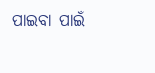ପାଇବା ପାଇଁ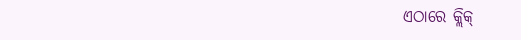ଏଠାରେ କ୍ଲିକ୍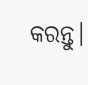କରନ୍ତୁ।